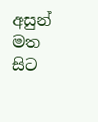අසුන් මත සිට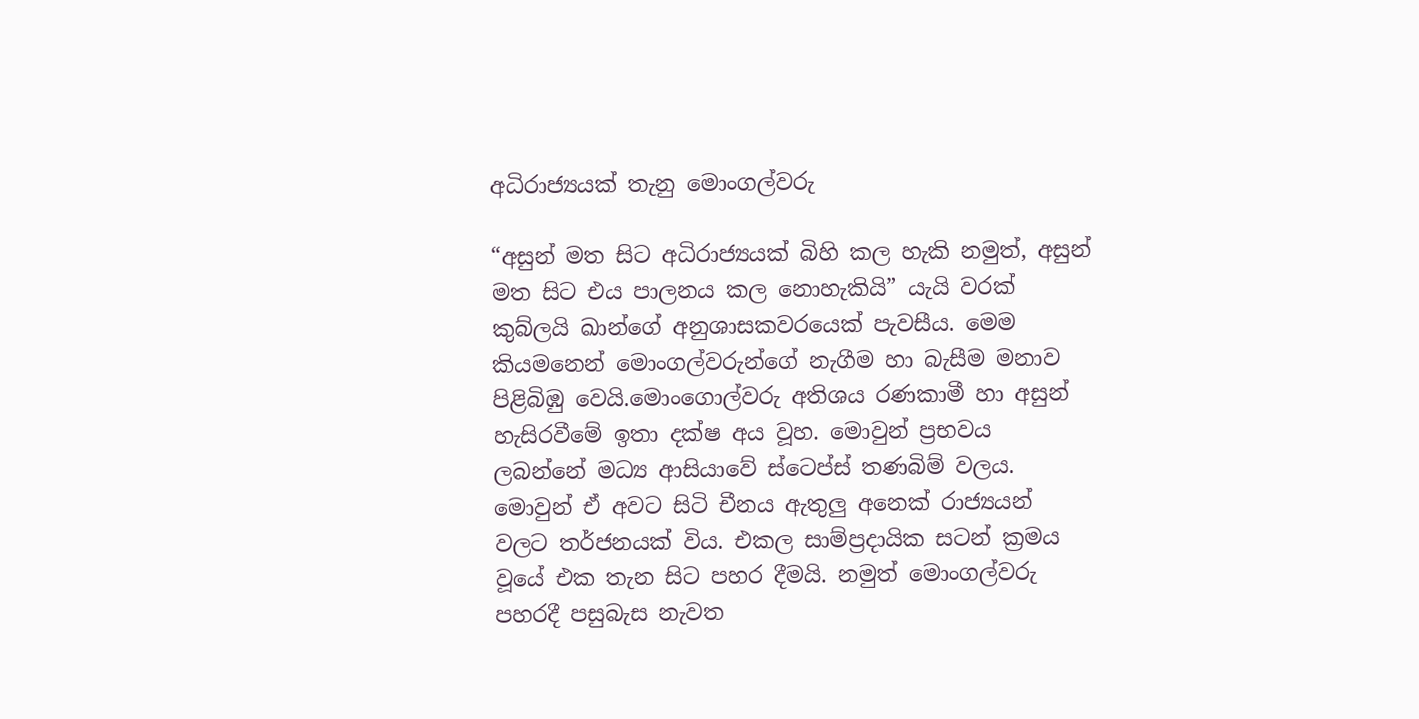අධිරාජ්‍යයක් තැනු මොංගල්වරු

“අසුන් මත සිට අධිරාජ්‍යයක් බිහි කල හැකි නමුත්, අසුන් මත සිට එය පාලනය කල නොහැකියි” යැයි වරක් කුබ්ලයි ඛාන්ගේ අනුශාසකවරයෙක් පැවසීය. මෙම කියමනෙන් මොංගල්වරුන්ගේ නැගීම හා බැසීම මනාව පිළිබිඹු වෙයි.මොංගොල්වරු අතිශය රණකාමී හා අසුන් හැසිරවීමේ ඉතා දක්ෂ අය වූහ. මොවුන් ප්‍රභවය ලබන්නේ මධ්‍ය ආසියාවේ ස්ටෙප්ස් තණබිම් වලය. මොවුන් ඒ අවට සිටි චීනය ඇතුලු අනෙක් රාජ්‍යයන් වලට තර්ජනයක් විය. එකල සාම්ප්‍රදායික සටන් ක්‍රමය වූයේ එක තැන සිට පහර දීමයි. නමුත් මොංගල්වරු පහරදී පසුබැස නැවත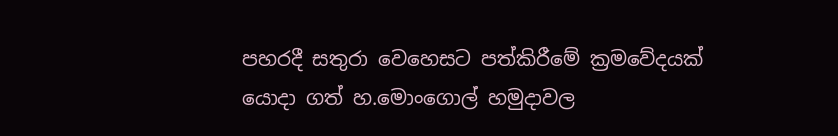පහරදී සතුරා වෙහෙසට පත්කිරීමේ ක්‍රමවේදයක් යොදා ගත් හ.මොංගොල් හමුදාවල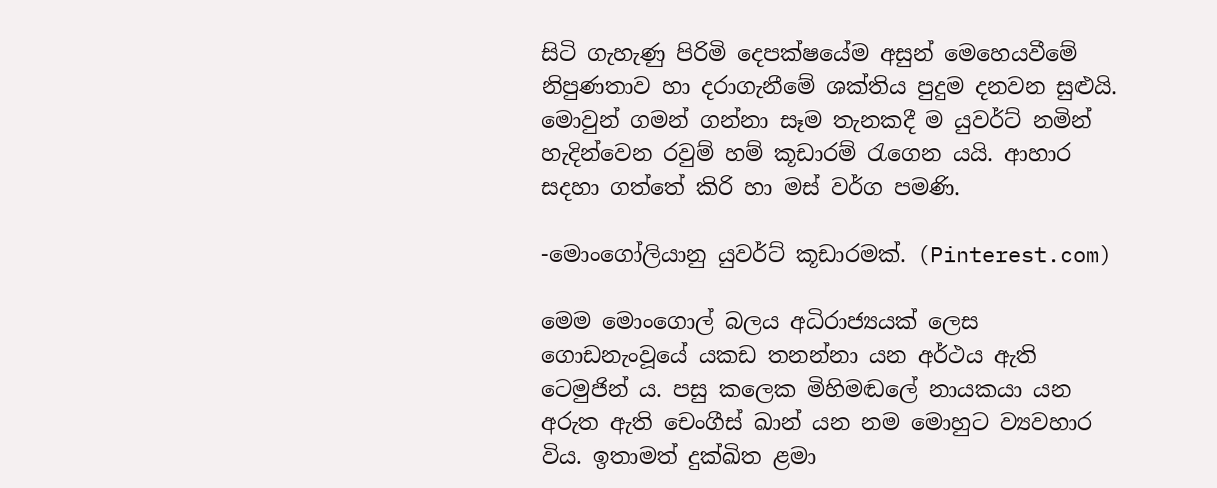සිටි ගැහැණු පිරිමි දෙපක්ෂයේම අසුන් මෙහෙයවීමේ නිපුණතාව හා දරාගැනීමේ ශක්තිය පුදුම දනවන සුළුයි. මොවුන් ගමන් ගන්නා සෑම තැනකදී ම යුවර්ට් නමින් හැදින්වෙන රවුම් හම් කූඩාරම් රැගෙන යයි. ආහාර සදහා ගත්තේ කිරි හා මස් වර්ග පමණි.

-මොංගෝලියානු යුවර්ට් කූඩාරමක්. (Pinterest.com)

මෙම මොංගොල් බලය අධිරාජ්‍යයක් ලෙස ගොඩනැංවූයේ යකඩ තනන්නා යන අර්ථය ඇති ටෙමුජින් ය. පසු කලෙක මිහිමඬලේ නායකයා යන අරුත ඇති චෙංගීස් ඛාන් යන නම මොහුට ව්‍යවහාර විය. ඉතාමත් දුක්ඛිත ළමා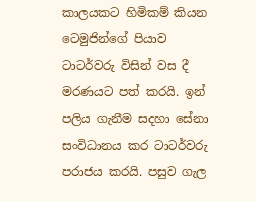කාලයකට හිමිකම් කියන ටෙමුජින්ගේ පියාව ටාටර්වරු විසින් වස දී මරණයට පත් කරයි. ඉන් පලිය ගැනීම සදහා සේනා සංවිධානය කර ටාටර්වරු පරාජය කරයි. පසුව ගැල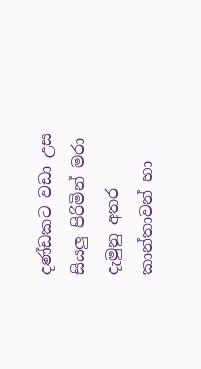දණ්ඩකට වඩා උස සියලු පිරිමින් මරා දැමුනු අතර කාන්තාවන් හා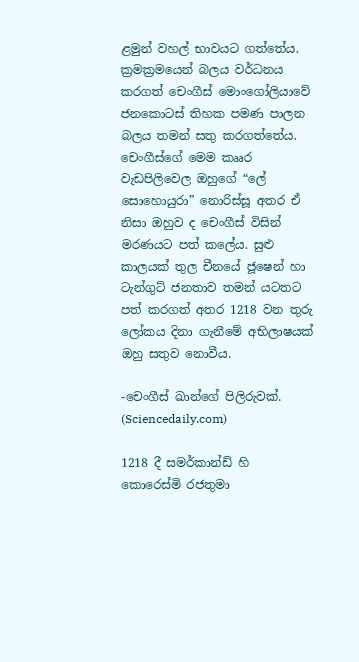ළමුන් වහල් භාවයට ගත්තේය. ක්‍රමක්‍රමයෙන් බලය වර්ධනය කරගත් චෙංගීස් මොංගෝලියාවේ ජනකොටස් තිහක පමණ පාලන බලය තමන් සතු කරගත්තේය. චෙංගීස්ගේ මෙම කෲර වැඩපිලිවෙල ඔහුගේ “ලේ සොහොයුරා” නොරිස්සූ අතර ඒ නිසා ඔහුව ද චෙංගීස් විසින් මරණයට පත් කලේය. සුළු කාලයක් තුල චීනයේ ජූෂෙන් හා ටැන්ගුට් ජනතාව තමන් යටතට පත් කරගත් අතර 1218 වන තුරු ලෝකය දිනා ගැනීමේ අභිලාෂයක් ඔහු සතුව නොවීය.

-චෙංගීස් ඛාන්ගේ පිලිරුවක්. (Sciencedaily.com)

1218 දී සමර්කාන්ඩ් හි කොරෙස්මි රජතුමා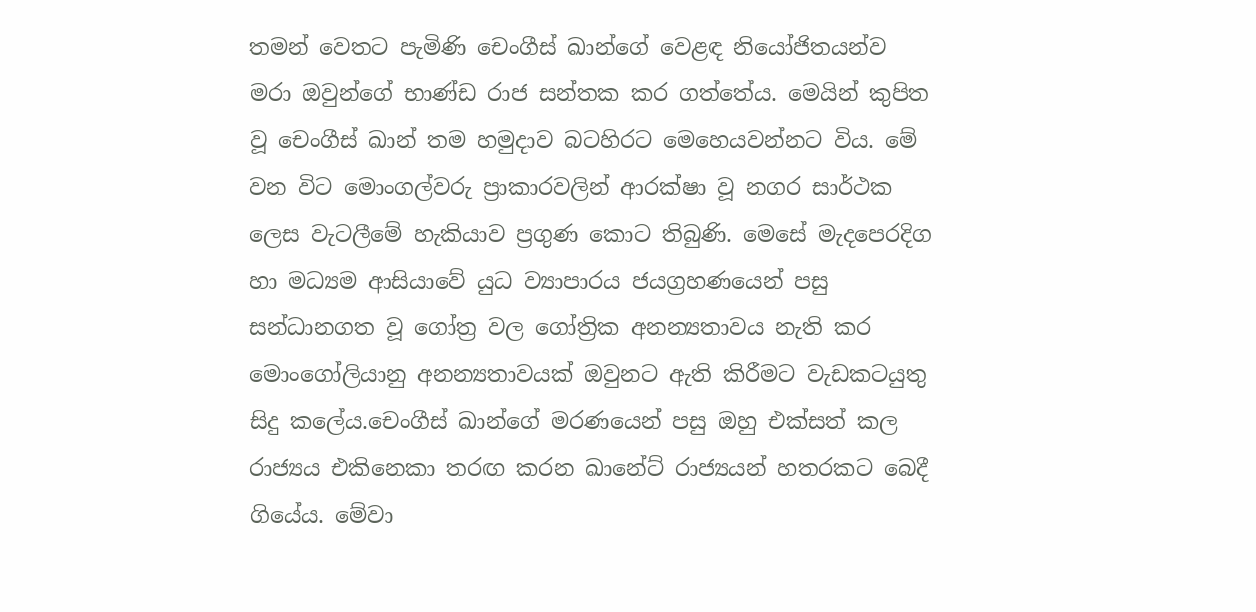තමන් වෙතට පැමිණි චෙංගීස් ඛාන්ගේ වෙළඳ නියෝජිතයන්ව මරා ඔවුන්ගේ භාණ්ඩ රාජ සන්තක කර ගත්තේය. මෙයින් කුපිත වූ චෙංගීස් ඛාන් තම හමුදාව බටහිරට මෙහෙයවන්නට විය. මේ වන විට මොංගල්වරු ප්‍රාකාරවලින් ආරක්ෂා වූ නගර සාර්ථක ලෙස වැටලීමේ හැකියාව ප්‍රගුණ කොට තිබුණි. මෙසේ මැදපෙරදිග හා මධ්‍යම ආසියාවේ යුධ ව්‍යාපාරය ජයග්‍රහණයෙන් පසු සන්ධානගත වූ ගෝත්‍ර වල ගෝත්‍රික අනන්‍යතාවය නැති කර මොංගෝලියානු අනන්‍යතාවයක් ඔවුනට ඇති කිරීමට වැඩකටයුතු සිදු කලේය.චෙංගීස් ඛාන්ගේ මරණයෙන් පසු ඔහු එක්සත් කල රාජ්‍යය එකිනෙකා තරඟ කරන ඛානේට් රාජ්‍යයන් හතරකට බෙදී ගියේය. මේවා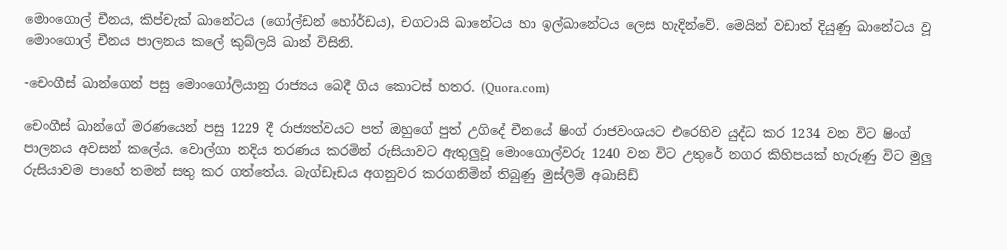මොංගොල් චීනය, කිප්චැක් ඛානේටය (ගෝල්ඩන් හෝර්ඩය), චගටායි ඛානේටය හා ඉල්ඛානේටය ලෙස හැදින්වේ. මෙයින් වඩාත් දියුණු ඛානේටය වූ මොංගොල් චීනය පාලනය කලේ කුබ්ලයි ඛාන් විසිනි.

-චෙංගීස් ඛාන්ගෙන් පසු මොංගෝලියානු රාජ්‍යය බෙදී ගිය කොටස් හතර. (Quora.com)

චෙංගීස් ඛාන්ගේ මරණයෙන් පසු 1229 දී රාජ්‍යත්වයට පත් ඔහුගේ පුත් උගිදේ චීනයේ ෂිංග් රාජවංශයට එරෙහිව යුද්ධ කර 1234 වන විට ෂිංග් පාලනය අවසන් කලේය. වොල්ගා නදිය තරණය කරමින් රුසියාවට ඇතුලුවූ මොංගොල්වරු 1240 වන විට උතුරේ නගර කිහිපයක් හැරුණු විට මුලු රුසියාවම පාහේ තමන් සතු කර ගත්තේය. බැග්ඩෑඩය අගනුවර කරගනිමින් තිබුණු මුස්ලිම් අබාසිඩ්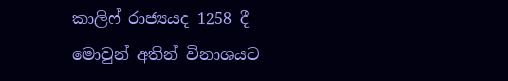කාලිෆ් රාජ්‍යයද 1258 දී මොවුන් අතින් විනාශයට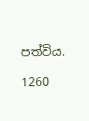පත්විය.

1260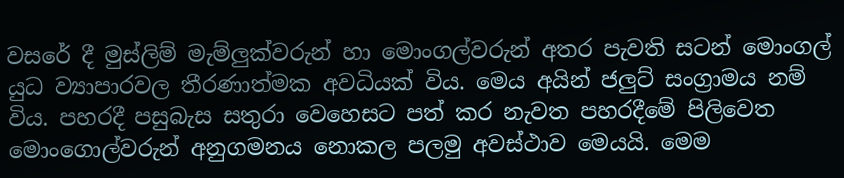වසරේ දී මුස්ලිම් මැම්ලුක්වරුන් හා මොංගල්වරුන් අතර පැවති සටන් මොංගල් යුධ ව්‍යාපාරවල තීරණාත්මක අවධියක් විය. මෙය අයින් ජලුට් සංග්‍රාමය නම් විය. පහරදී පසුබැස සතුරා වෙහෙසට පත් කර නැවත පහරදීමේ පිලිවෙත මොංගොල්වරුන් අනුගමනය නොකල පලමු අවස්ථාව මෙයයි. මෙම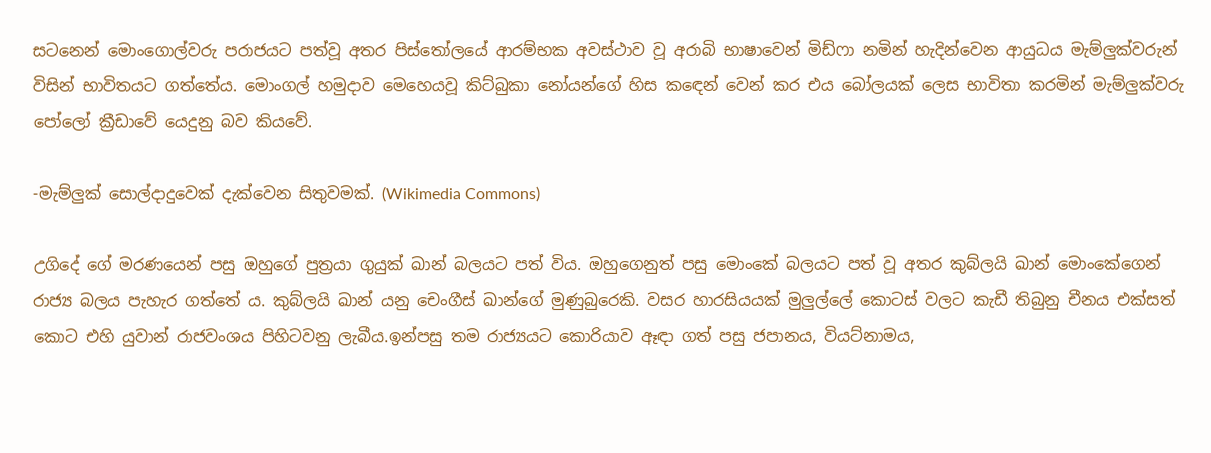සටනෙන් මොංගොල්වරු පරාජයට පත්වූ අතර පිස්තෝලයේ ආරම්භක අවස්ථාව වූ අරාබි භාෂාවෙන් මිඩ්ෆා නමින් හැදින්වෙන ආයුධය මැම්ලුක්වරුන් විසින් භාවිතයට ගත්තේය. මොංගල් හමුදාව මෙහෙයවූ කිට්බුකා නෝයන්ගේ හිස කඳෙන් වෙන් කර එය බෝලයක් ලෙස භාවිතා කරමින් මැම්ලුක්වරු පෝලෝ ක්‍රීඩාවේ යෙදුනු බව කියවේ.

-මැම්ලුක් සොල්දාදුවෙක් දැක්වෙන සිතුවමක්. (Wikimedia Commons)

උගිදේ ගේ මරණයෙන් පසු ඔහුගේ පුත්‍රයා ගුයුක් ඛාන් බලයට පත් විය. ඔහුගෙනුත් පසු මොංකේ බලයට පත් වූ අතර කුබ්ලයි ඛාන් මොංකේගෙන් රාජ්‍ය බලය පැහැර ගත්තේ ය. කුබ්ලයි ඛාන් යනු චෙංගීස් ඛාන්ගේ මුණුබුරෙකි. වසර හාරසියයක් මුලුල්ලේ කොටස් වලට කැඩී තිබුනු චීනය එක්සත් කොට එහි යුවාන් රාජවංශය පිහිටවනු ලැබීය.ඉන්පසු තම රාජ්‍යයට කොරියාව ඈඳා ගත් පසු ජපානය, වියට්නාමය,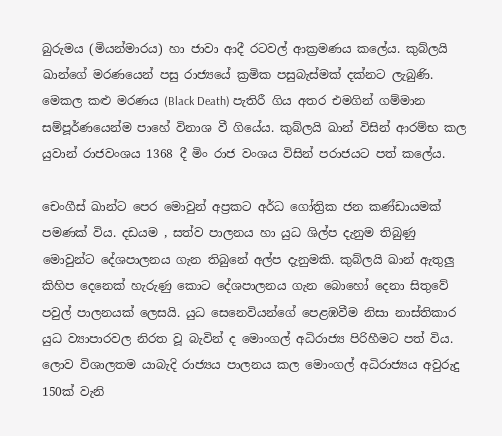බුරුමය (මියන්මාරය) හා ජාවා ආදී රටවල් ආක්‍රමණය කලේය. කුබ්ලයි ඛාන්ගේ මරණයෙන් පසු රාජ්‍යයේ ක්‍රමික පසුබැස්මක් දක්නට ලැබුණි. මෙකල කළු මරණය (Black Death) පැතිරී ගිය අතර එමගින් ගම්මාන සම්පූර්ණයෙන්ම පාහේ විනාශ වී ගියේය. කුබ්ලයි ඛාන් විසින් ආරම්භ කල යුවාන් රාජවංශය 1368 දී මිං රාජ වංශය විසින් පරාජයට පත් කලේය.

චෙංගීස් ඛාන්ට පෙර මොවුන් අප්‍රකට අර්ධ ගෝත්‍රික ජන කණ්ඩායමක් පමණක් විය. දඩයම , සත්ව පාලනය හා යුධ ශිල්ප දැනුම තිබුණු මොවුන්ට දේශපාලනය ගැන තිබුනේ අල්ප දැනුමකි. කුබ්ලයි ඛාන් ඇතුලු කිහිප දෙනෙක් හැරුණු කොට දේශපාලනය ගැන බොහෝ දෙනා සිතුවේ පවුල් පාලනයක් ලෙසයි. යුධ සෙනෙවියන්ගේ පෙළඹවීම නිසා නාස්තිකාර යුධ ව්‍යාපාරවල නිරත වූ බැවින් ද මොංගල් අධිරාජ්‍ය පිරිහීමට පත් විය. ලොව විශාලතම යාබැදි රාජ්‍යය පාලනය කල මොංගල් අධිරාජ්‍යය අවුරුදු 150ක් වැනි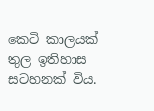කෙටි කාලයක් තුල ඉතිහාස සටහනක් විය.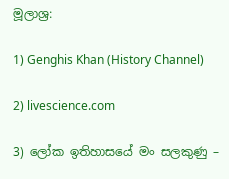මූලාශ්‍ර:

1) Genghis Khan (History Channel)

2) livescience.com

3) ලෝක ඉතිහාසයේ මං සලකුණු –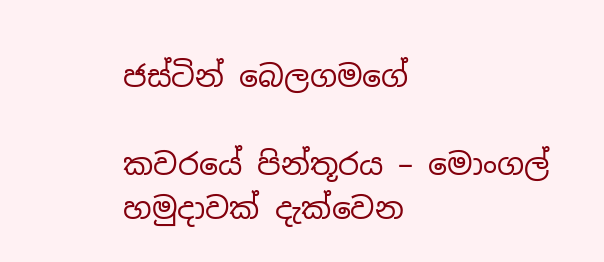ජස්ටින් බෙලගමගේ

කවරයේ පින්තූරය – මොංගල් හමුදාවක් දැක්වෙන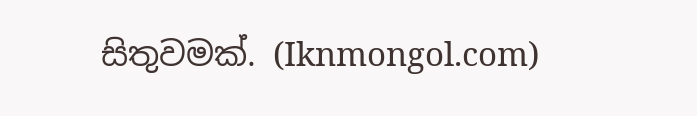සිතුවමක්. (Iknmongol.com)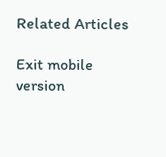Related Articles

Exit mobile version